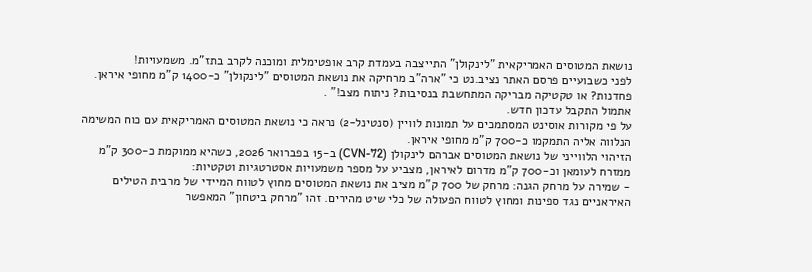נושאת המטוסים האמריקאית "לינקולן" התייצבה בעמדת קרב אופטימלית ומוכנה לקרב בתז"מ. משמעויות!
לפני כשבועיים פרסם האתר נציב.נט כי "ארה"ב מרחיקה את נושאת המטוסים "לינקולן" כ-1400 ק"מ מחופי איראן. פחדנות? או טקטיקה מבריקה המתחשבת בנסיבות? ניתוח מצב!" .
אתמול התקבל עדכון חדש.
על פי מקורות אוסינט המסתמכים על תמונות לוויין (סנטינל-2) נראה כי נושאת המטוסים האמריקאית עם כוח המשימה הנלווה אליה התמקמו כ-700 ק"מ מחופי איראן.
הזיהוי הלווייני של נושאת המטוסים אברהם לינקולן (CVN-72) ב-15 בפברואר 2026, כשהיא ממוקמת כ-300 ק"מ ממזרח לעומאן וכ-700 ק"מ מדרום לאיראן, מצביע על מספר משמעויות אסטרטגיות וטקטיות:
- שמירה על מרחק הגנה: מרחק של 700 ק"מ מציב את נושאת המטוסים מחוץ לטווח המיידי של מרבית הטילים האיראניים נגד ספינות ומחוץ לטווח הפעולה של כלי שיט מהירים. זהו "מרחק ביטחון" המאפשר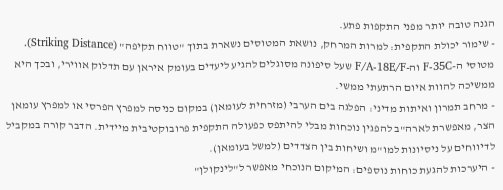הגנה טובה יותר מפני התקפות פתע.
- שימור יכולת התקפית: למרות המרחק, נושאת המטוסים נשארת בתוך "טווח תקיפה" (Striking Distance). מטוסי ה-F-35C וה-F/A-18E/F שעל סיפונה מסוגלים להגיע ליעדים בעומק איראן עם תדלוק אווירי, ובכך היא ממשיכה להוות איום הרתעתי ממשי.
- מרחב תמרון ואיתות מדיני: הפלגה בים הערבי (מזרחית לעומאן) במקום כניסה למפרץ הפרסי או למפרץ עומאן הצר, מאפשרת לארה"ב להפגין נוכחות מבלי להיתפס כפעולה התקפית פרובוקטיבית מיידית. הדבר קורה במקביל לדיווחים על ניסיונות למו"מ ושיחות בין הצדדים (למשל בעומאן).
- היערכות להגעת כוחות נוספים: המיקום הנוכחי מאפשר ל"לינקולן"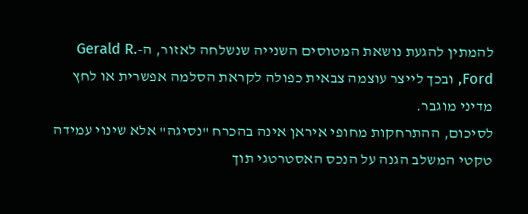להמתין להגעת נושאת המטוסים השנייה שנשלחה לאזור, ה-Gerald R. Ford, ובכך לייצר עוצמה צבאית כפולה לקראת הסלמה אפשרית או לחץ מדיני מוגבר.
לסיכום, ההתרחקות מחופי איראן אינה בהכרח "נסיגה" אלא שינוי עמידה טקטי המשלב הגנה על הנכס האסטרטגי תוך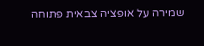שמירה על אופציה צבאית פתוחה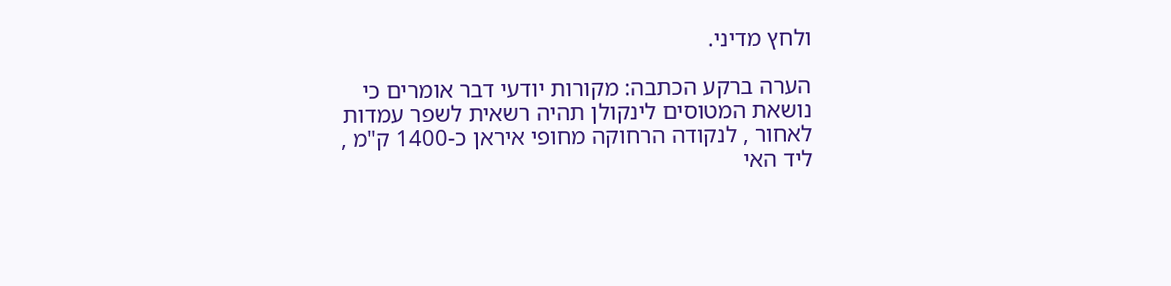ולחץ מדיני.

הערה ברקע הכתבה: מקורות יודעי דבר אומרים כי נושאת המטוסים לינקולן תהיה רשאית לשפר עמדות לאחור , לנקודה הרחוקה מחופי איראן כ-1400 ק"מ , ליד האי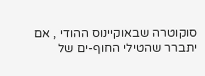סוקוטרה שבאוקיינוס ההודי , אם יתברר שהטילי החוף-ים של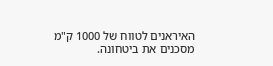האיראנים לטווח של 1000 ק"מ מסכנים את ביטחונה.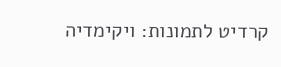קרדיט לתמונות: ויקימדיה